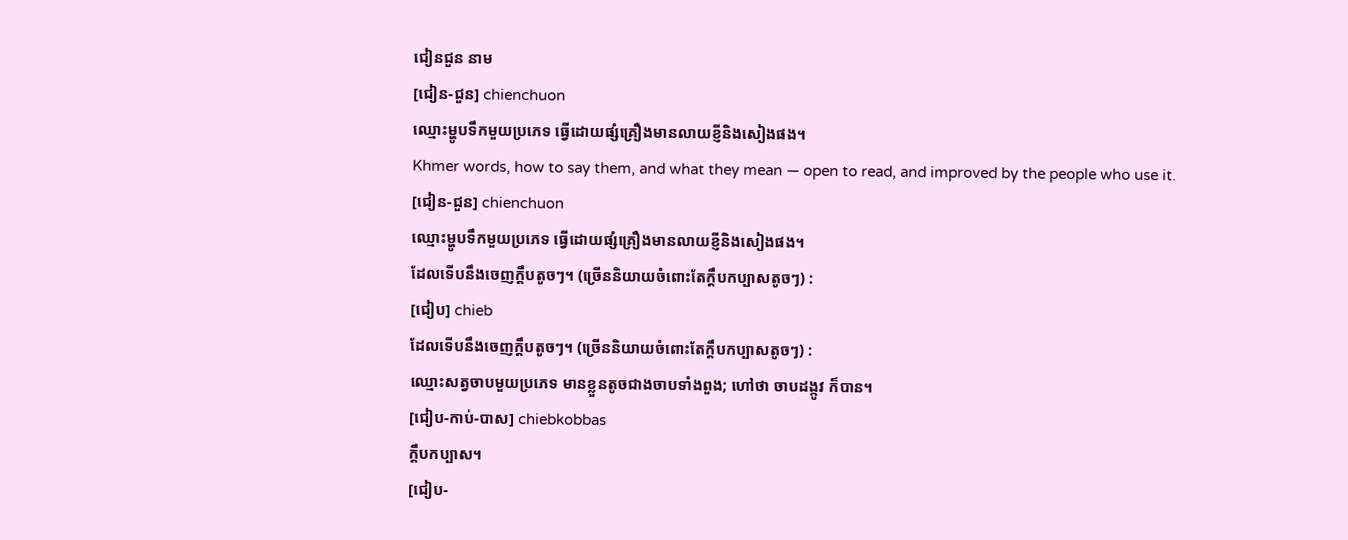ជៀនជួន នាម
[ជៀន-ជួន] chienchuon
ឈ្មោះម្ហូបទឹកមួយប្រភេទ ធ្វើដោយផ្សំគ្រឿងមានលាយខ្ញីនិងសៀងផង។
Khmer words, how to say them, and what they mean — open to read, and improved by the people who use it.
[ជៀន-ជួន] chienchuon
ឈ្មោះម្ហូបទឹកមួយប្រភេទ ធ្វើដោយផ្សំគ្រឿងមានលាយខ្ញីនិងសៀងផង។
ដែលទើបនឹងចេញក្ដឹបតូចៗ។ (ច្រើននិយាយចំពោះតែក្ដឹបកប្បាសតូចៗ) :
[ជៀប] chieb
ដែលទើបនឹងចេញក្ដឹបតូចៗ។ (ច្រើននិយាយចំពោះតែក្ដឹបកប្បាសតូចៗ) :
ឈ្មោះសត្វចាបមួយប្រភេទ មានខ្លួនតូចជាងចាបទាំងពួង; ហៅថា ចាបដង្កូវ ក៏បាន។
[ជៀប-កាប់-បាស] chiebkobbas
ក្ដឹបកប្បាស។
[ជៀប-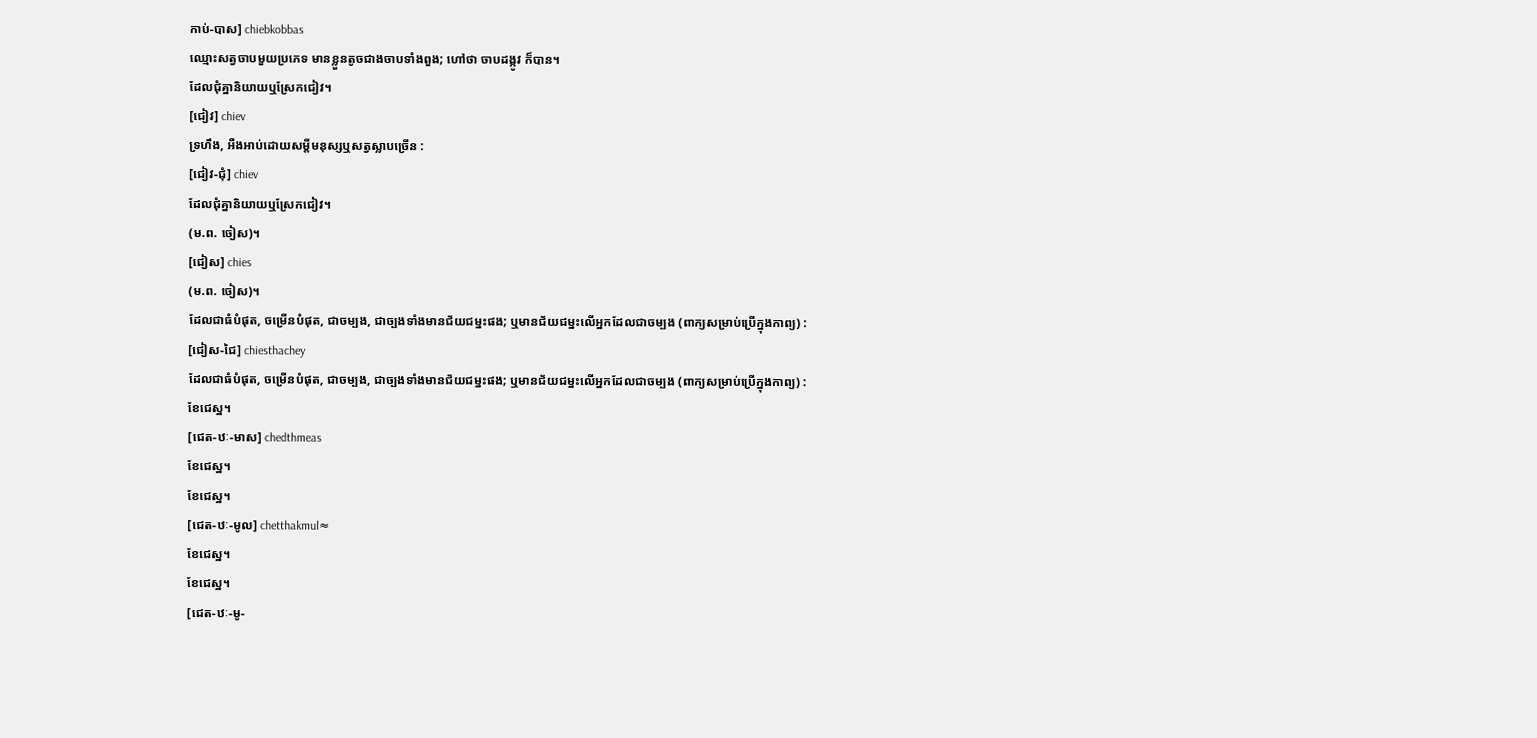កាប់-បាស] chiebkobbas
ឈ្មោះសត្វចាបមួយប្រភេទ មានខ្លួនតូចជាងចាបទាំងពួង; ហៅថា ចាបដង្កូវ ក៏បាន។
ដែលជុំគ្នានិយាយឬស្រែកជៀវ។
[ជៀវ] chiev
ទ្រហឹង, អឺងអាប់ដោយសម្ដីមនុស្សឬសត្វស្លាបច្រើន :
[ជៀវ-ជុំ] chiev
ដែលជុំគ្នានិយាយឬស្រែកជៀវ។
(ម.ព. ចៀស)។
[ជៀស] chies
(ម.ព. ចៀស)។
ដែលជាធំបំផុត, ចម្រើនបំផុត, ជាចម្បង, ជាច្បងទាំងមានជ័យជម្នះផង; ឬមានជ័យជម្នះលើអ្នកដែលជាចម្បង (ពាក្យសម្រាប់ប្រើក្នុងកាព្យ) :
[ជៀស-ជៃ] chiesthachey
ដែលជាធំបំផុត, ចម្រើនបំផុត, ជាចម្បង, ជាច្បងទាំងមានជ័យជម្នះផង; ឬមានជ័យជម្នះលើអ្នកដែលជាចម្បង (ពាក្យសម្រាប់ប្រើក្នុងកាព្យ) :
ខែជេស្ឋ។
[ជេត-ឋៈ-មាស] chedthmeas
ខែជេស្ឋ។
ខែជេស្ឋ។
[ជេត-ឋៈ-មូល] chetthakmul≈
ខែជេស្ឋ។
ខែជេស្ឋ។
[ជេត-ឋៈ-មូ-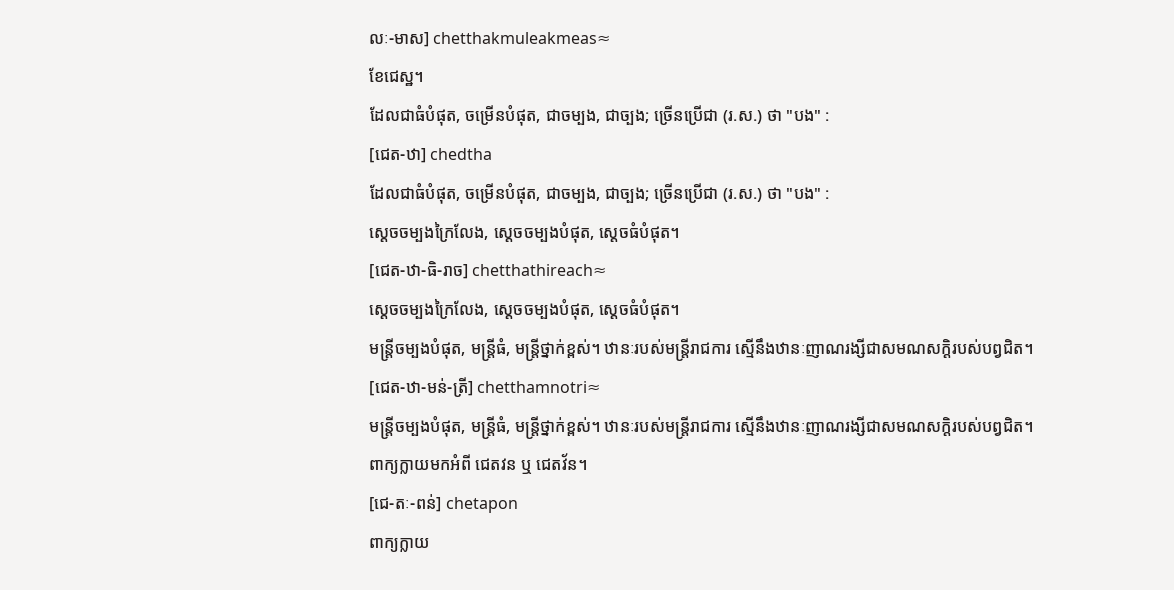លៈ-មាស] chetthakmuleakmeas≈
ខែជេស្ឋ។
ដែលជាធំបំផុត, ចម្រើនបំផុត, ជាចម្បង, ជាច្បង; ច្រើនប្រើជា (រ.ស.) ថា "បង" :
[ជេត-ឋា] chedtha
ដែលជាធំបំផុត, ចម្រើនបំផុត, ជាចម្បង, ជាច្បង; ច្រើនប្រើជា (រ.ស.) ថា "បង" :
ស្ដេចចម្បងក្រៃលែង, ស្ដេចចម្បងបំផុត, ស្ដេចធំបំផុត។
[ជេត-ឋា-ធិ-រាច] chetthathireach≈
ស្ដេចចម្បងក្រៃលែង, ស្ដេចចម្បងបំផុត, ស្ដេចធំបំផុត។
មន្ត្រីចម្បងបំផុត, មន្ត្រីធំ, មន្ត្រីថ្នាក់ខ្ពស់។ ឋានៈរបស់មន្ត្រីរាជការ ស្មើនឹងឋានៈញាណរង្សីជាសមណសក្ដិរបស់បព្វជិត។
[ជេត-ឋា-មន់-ត្រី] chetthamnotri≈
មន្ត្រីចម្បងបំផុត, មន្ត្រីធំ, មន្ត្រីថ្នាក់ខ្ពស់។ ឋានៈរបស់មន្ត្រីរាជការ ស្មើនឹងឋានៈញាណរង្សីជាសមណសក្ដិរបស់បព្វជិត។
ពាក្យក្លាយមកអំពី ជេតវន ឬ ជេតវ័ន។
[ជេ-តៈ-ពន់] chetapon
ពាក្យក្លាយ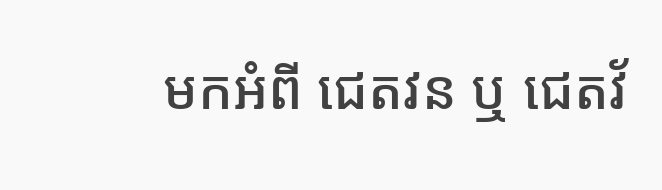មកអំពី ជេតវន ឬ ជេតវ័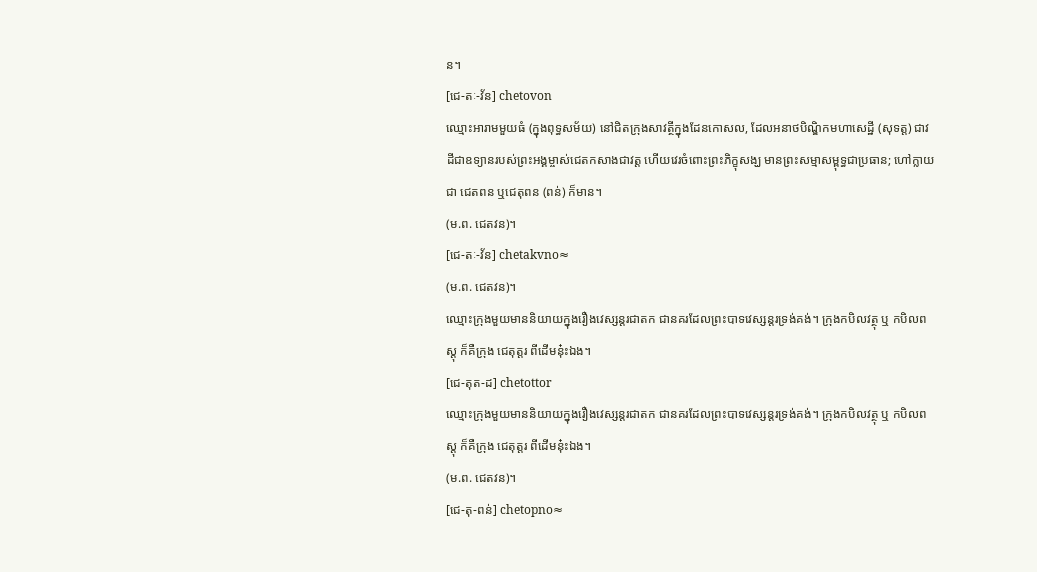ន។
[ជេ-តៈ-វ័ន] chetovon
ឈ្មោះអារាមមួយធំ (ក្នុងពុទ្ធសម័យ) នៅជិតក្រុងសាវត្ថីក្នុងដែនកោសល, ដែលអនាថបិណ្ឌិកមហាសេដ្ឋី (សុទត្ត) ជាវដីជាឧទ្យានរបស់ព្រះអង្គម្ចាស់ជេតកសាងជាវត្ត ហើយវេរចំពោះព្រះភិក្ខុសង្ឃ មានព្រះសម្មាសម្ពុទ្ធជាប្រធាន; ហៅក្លាយជា ជេតពន ឬជេតុពន (ពន់) ក៏មាន។
(ម.ព. ជេតវន)។
[ជេ-តៈ-វ័ន] chetakvno≈
(ម.ព. ជេតវន)។
ឈ្មោះក្រុងមួយមាននិយាយក្នុងរឿងវេស្សន្តរជាតក ជានគរដែលព្រះបាទវេស្សន្តរទ្រង់គង់។ ក្រុងកបិលវត្ថុ ឬ កបិលពស្ដុ ក៏គឺក្រុង ជេតុត្តរ ពីដើមនុ៎ះឯង។
[ជេ-តុត-ដ] chetottor
ឈ្មោះក្រុងមួយមាននិយាយក្នុងរឿងវេស្សន្តរជាតក ជានគរដែលព្រះបាទវេស្សន្តរទ្រង់គង់។ ក្រុងកបិលវត្ថុ ឬ កបិលពស្ដុ ក៏គឺក្រុង ជេតុត្តរ ពីដើមនុ៎ះឯង។
(ម.ព. ជេតវន)។
[ជេ-តុ-ពន់] chetopno≈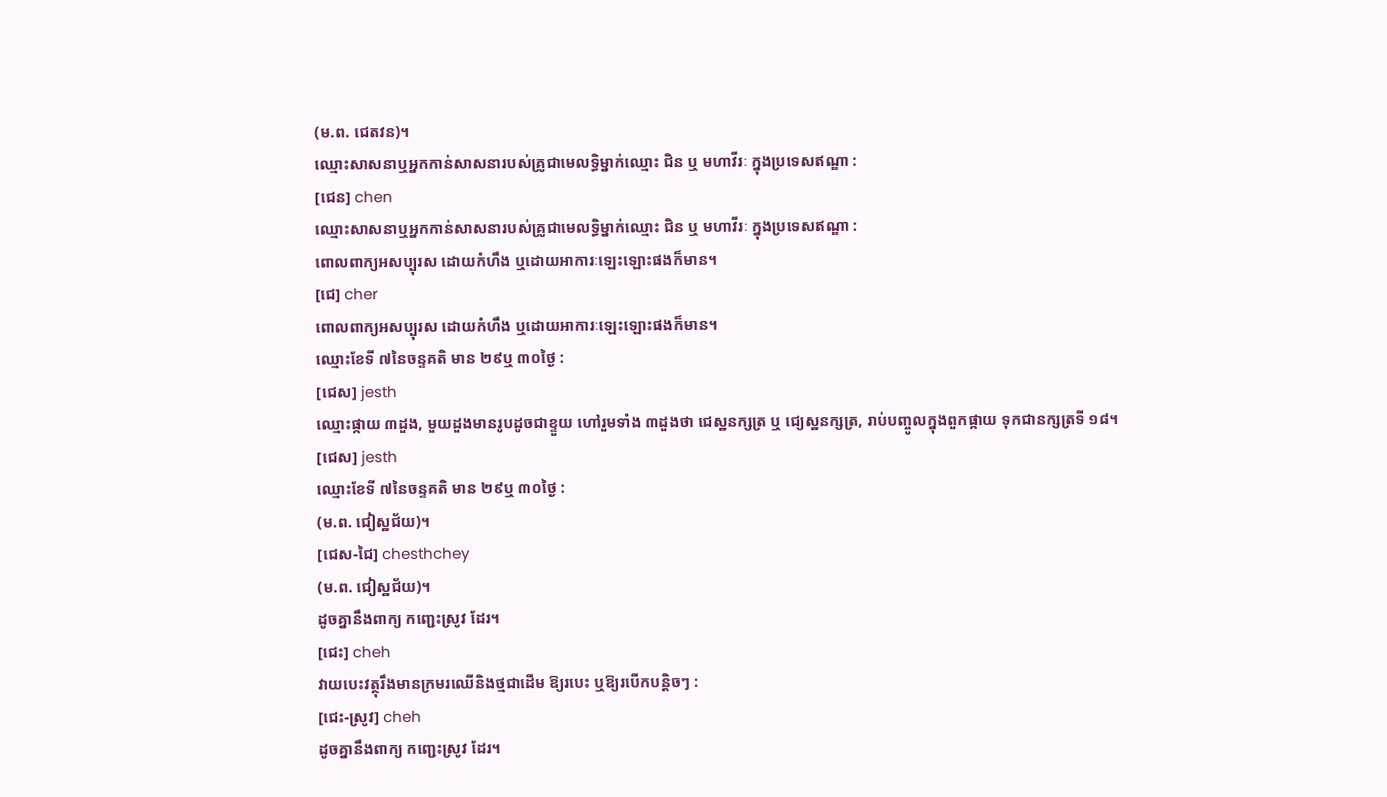(ម.ព. ជេតវន)។
ឈ្មោះសាសនាឬអ្នកកាន់សាសនារបស់គ្រូជាមេលទ្ធិម្នាក់ឈ្មោះ ជិន ឬ មហាវីរៈ ក្នុងប្រទេសឥណ្ឌា :
[ជេន] chen
ឈ្មោះសាសនាឬអ្នកកាន់សាសនារបស់គ្រូជាមេលទ្ធិម្នាក់ឈ្មោះ ជិន ឬ មហាវីរៈ ក្នុងប្រទេសឥណ្ឌា :
ពោលពាក្យអសប្បុរស ដោយកំហឹង ឬដោយអាការៈឡេះឡោះផងក៏មាន។
[ជេ] cher
ពោលពាក្យអសប្បុរស ដោយកំហឹង ឬដោយអាការៈឡេះឡោះផងក៏មាន។
ឈ្មោះខែទី ៧នៃចន្ទគតិ មាន ២៩ឬ ៣០ថ្ងៃ :
[ជេស] jesth
ឈ្មោះផ្កាយ ៣ដួង, មួយដួងមានរូបដូចជាខ្ទួយ ហៅរួមទាំង ៣ដួងថា ជេស្ឋនក្សត្រ ឬ ជ្យេស្ឋនក្សត្រ, រាប់បញ្ចូលក្នុងពួកផ្កាយ ទុកជានក្សត្រទី ១៨។
[ជេស] jesth
ឈ្មោះខែទី ៧នៃចន្ទគតិ មាន ២៩ឬ ៣០ថ្ងៃ :
(ម.ព. ជៀស្ឋជ័យ)។
[ជេស-ជៃ] chesthchey
(ម.ព. ជៀស្ឋជ័យ)។
ដូចគ្នានឹងពាក្យ កញ្ជេះស្រូវ ដែរ។
[ជេះ] cheh
វាយបេះវត្ថុរឹងមានក្រមរឈើនិងថ្មជាដើម ឱ្យរបេះ ឬឱ្យរបើកបន្តិចៗ :
[ជេះ-ស្រូវ] cheh
ដូចគ្នានឹងពាក្យ កញ្ជេះស្រូវ ដែរ។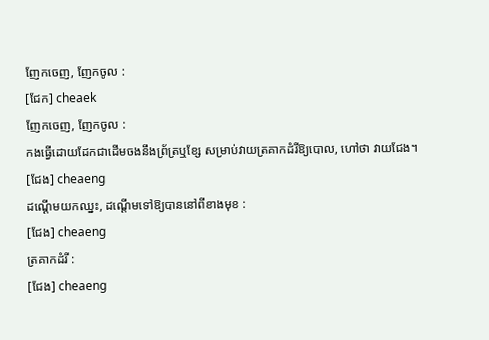ញែកចេញ, ញែកចូល :
[ជែក] cheaek
ញែកចេញ, ញែកចូល :
កងធ្វើដោយដែកជាដើមចងនឹងព្រ័ត្រឬខ្សែ សម្រាប់វាយត្រគាកដំរីឱ្យបោល, ហៅថា វាយជែង។
[ជែង] cheaeng
ដណ្ដើមយកឈ្នះ, ដណ្ដើមទៅឱ្យបាននៅពីខាងមុខ :
[ជែង] cheaeng
ត្រគាកដំរី :
[ជែង] cheaeng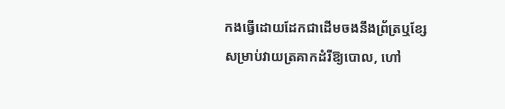កងធ្វើដោយដែកជាដើមចងនឹងព្រ័ត្រឬខ្សែ សម្រាប់វាយត្រគាកដំរីឱ្យបោល, ហៅ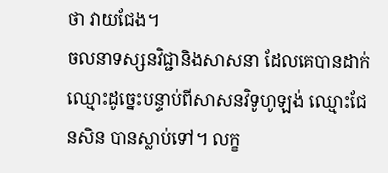ថា វាយជែង។
ចលនាទស្សនវិជ្ជានិងសាសនា ដែលគេបានដាក់ឈ្មោះដូច្នេះបន្ទាប់ពីសាសនវិទូហូឡង់ ឈ្មោះជែនសិន បានស្លាប់ទៅ។ លក្ខ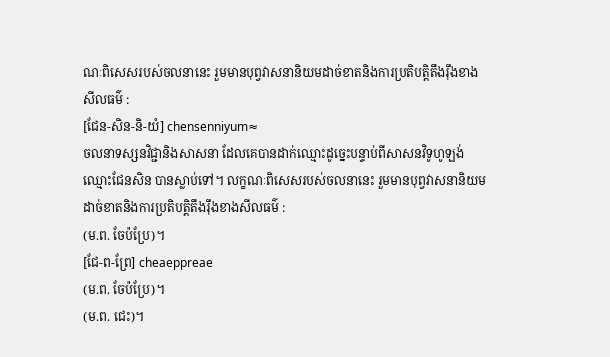ណៈពិសេសរបស់ចលនានេះ រួមមានបុព្វវាសនានិយមដាច់ខាតនិងការប្រតិបត្តិតឹងរ៉ឹងខាងសីលធម៌ :
[ជែន-សិន-និ-យំ] chensenniyum≈
ចលនាទស្សនវិជ្ជានិងសាសនា ដែលគេបានដាក់ឈ្មោះដូច្នេះបន្ទាប់ពីសាសនវិទូហូឡង់ ឈ្មោះជែនសិន បានស្លាប់ទៅ។ លក្ខណៈពិសេសរបស់ចលនានេះ រួមមានបុព្វវាសនានិយមដាច់ខាតនិងការប្រតិបត្តិតឹងរ៉ឹងខាងសីលធម៌ :
(ម.ព. ចែប៉ប្រែ)។
[ជែ-ព-ព្រែ] cheaeppreae
(ម.ព. ចែប៉ប្រែ)។
(ម.ព. ជេះ)។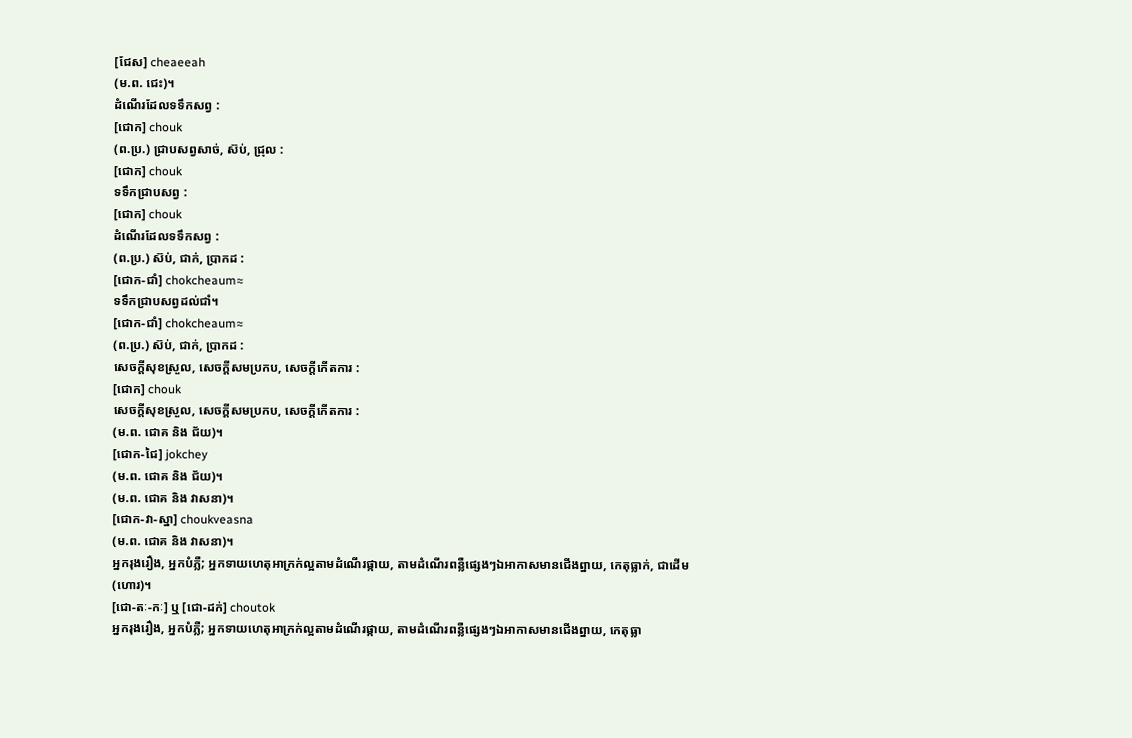[ជែស] cheaeeah
(ម.ព. ជេះ)។
ដំណើរដែលទទឹកសព្វ :
[ជោក] chouk
(ព.ប្រ.) ជ្រាបសព្វសាច់, ស៊ប់, ជ្រុល :
[ជោក] chouk
ទទឹកជ្រាបសព្វ :
[ជោក] chouk
ដំណើរដែលទទឹកសព្វ :
(ព.ប្រ.) ស៊ប់, ជាក់, ប្រាកដ :
[ជោក-ជាំ] chokcheaum≈
ទទឹកជ្រាបសព្វដល់ជាំ។
[ជោក-ជាំ] chokcheaum≈
(ព.ប្រ.) ស៊ប់, ជាក់, ប្រាកដ :
សេចក្ដីសុខស្រួល, សេចក្ដីសមប្រកប, សេចក្ដីកើតការ :
[ជោក] chouk
សេចក្ដីសុខស្រួល, សេចក្ដីសមប្រកប, សេចក្ដីកើតការ :
(ម.ព. ជោគ និង ជ័យ)។
[ជោក-ជៃ] jokchey
(ម.ព. ជោគ និង ជ័យ)។
(ម.ព. ជោគ និង វាសនា)។
[ជោក-វា-ស្នា] choukveasna
(ម.ព. ជោគ និង វាសនា)។
អ្នករុងរឿង, អ្នកបំភ្លឺ; អ្នកទាយហេតុអាក្រក់ល្អតាមដំណើរផ្កាយ, តាមដំណើរពន្លឺផ្សេងៗឯអាកាសមានជើងព្នាយ, កេតុធ្លាក់, ជាដើម (ហោរ)។
[ជោ-តៈ-កៈ] ឬ [ជោ-ដក់] choutok
អ្នករុងរឿង, អ្នកបំភ្លឺ; អ្នកទាយហេតុអាក្រក់ល្អតាមដំណើរផ្កាយ, តាមដំណើរពន្លឺផ្សេងៗឯអាកាសមានជើងព្នាយ, កេតុធ្លា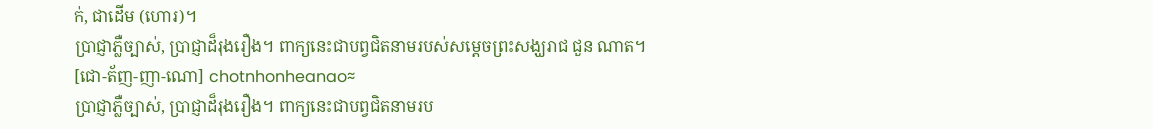ក់, ជាដើម (ហោរ)។
ប្រាជ្ញាភ្លឺច្បាស់, ប្រាជ្ញាដ៏រុងរឿង។ ពាក្យនេះជាបព្វជិតនាមរបស់សម្ដេចព្រះសង្ឃរាជ ជួន ណាត។
[ជោ-ត័ញ-ញា-ណោ] chotnhonheanao≈
ប្រាជ្ញាភ្លឺច្បាស់, ប្រាជ្ញាដ៏រុងរឿង។ ពាក្យនេះជាបព្វជិតនាមរប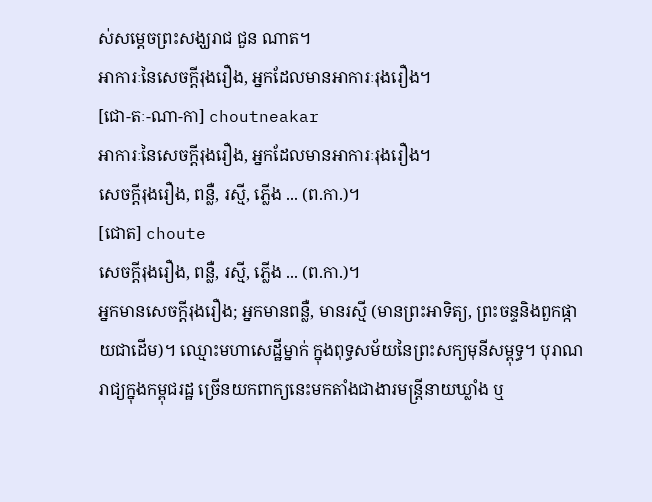ស់សម្ដេចព្រះសង្ឃរាជ ជួន ណាត។
អាការៈនៃសេចក្ដីរុងរឿង, អ្នកដែលមានអាការៈរុងរឿង។
[ជោ-តៈ-ណា-កា] choutneakar
អាការៈនៃសេចក្ដីរុងរឿង, អ្នកដែលមានអាការៈរុងរឿង។
សេចក្ដីរុងរឿង, ពន្លឺ, រស្មី, ភ្លើង ... (ព.កា.)។
[ជោត] choute
សេចក្ដីរុងរឿង, ពន្លឺ, រស្មី, ភ្លើង ... (ព.កា.)។
អ្នកមានសេចក្ដីរុងរឿង; អ្នកមានពន្លឺ, មានរស្មី (មានព្រះអាទិត្យ, ព្រះចន្ទនិងពួកផ្កាយជាដើម)។ ឈ្មោះមហាសេដ្ឋីម្នាក់ ក្នុងពុទ្ធសម័យនៃព្រះសក្យមុនីសម្ពុទ្ធ។ បុរាណរាជ្យក្នុងកម្ពុជរដ្ឋ ច្រើនយកពាក្យនេះមកតាំងជាងារមន្ត្រីនាយឃ្លាំង ឬ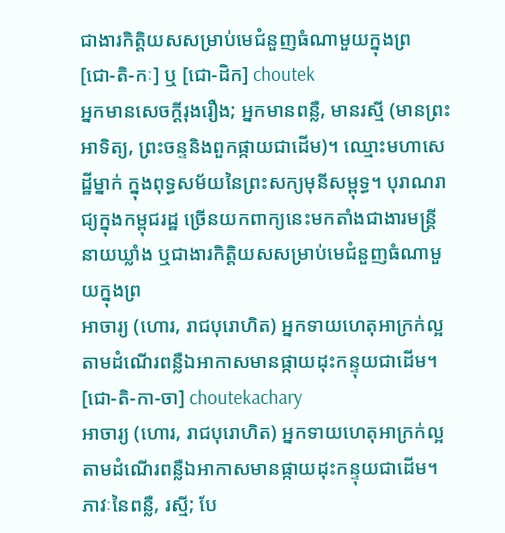ជាងារកិត្តិយសសម្រាប់មេជំនួញធំណាមួយក្នុងព្រ
[ជោ-តិ-កៈ] ឬ [ជោ-ដិក] choutek
អ្នកមានសេចក្ដីរុងរឿង; អ្នកមានពន្លឺ, មានរស្មី (មានព្រះអាទិត្យ, ព្រះចន្ទនិងពួកផ្កាយជាដើម)។ ឈ្មោះមហាសេដ្ឋីម្នាក់ ក្នុងពុទ្ធសម័យនៃព្រះសក្យមុនីសម្ពុទ្ធ។ បុរាណរាជ្យក្នុងកម្ពុជរដ្ឋ ច្រើនយកពាក្យនេះមកតាំងជាងារមន្ត្រីនាយឃ្លាំង ឬជាងារកិត្តិយសសម្រាប់មេជំនួញធំណាមួយក្នុងព្រ
អាចារ្យ (ហោរ, រាជបុរោហិត) អ្នកទាយហេតុអាក្រក់ល្អតាមដំណើរពន្លឺឯអាកាសមានផ្កាយដុះកន្ទុយជាដើម។
[ជោ-តិ-កា-ចា] choutekachary
អាចារ្យ (ហោរ, រាជបុរោហិត) អ្នកទាយហេតុអាក្រក់ល្អតាមដំណើរពន្លឺឯអាកាសមានផ្កាយដុះកន្ទុយជាដើម។
ភាវៈនៃពន្លឺ, រស្មី; បែ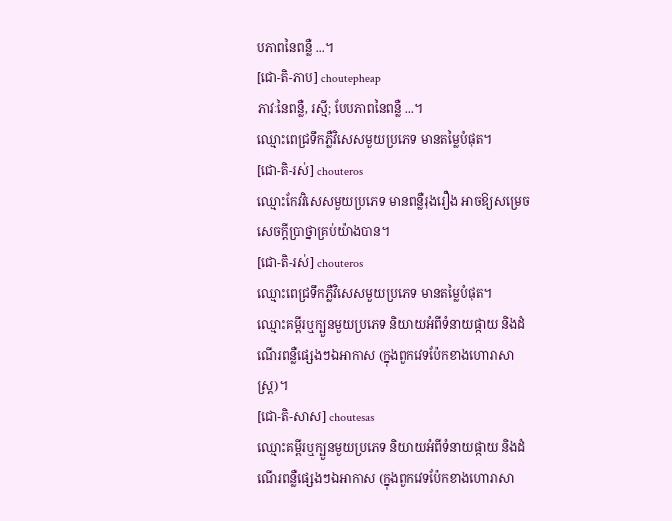បភាពនៃពន្លឺ ...។
[ជោ-តិ-ភាប] choutepheap
ភាវៈនៃពន្លឺ, រស្មី; បែបភាពនៃពន្លឺ ...។
ឈ្មោះពេជ្រទឹកភ្លឺវិសេសមួយប្រភេទ មានតម្លៃបំផុត។
[ជោ-តិ-រស់] chouteros
ឈ្មោះកែវវិសេសមួយប្រភេទ មានពន្លឺរុងរឿង អាចឱ្យសម្រេចសេចក្ដីប្រាថ្នាគ្រប់យ៉ាងបាន។
[ជោ-តិ-រស់] chouteros
ឈ្មោះពេជ្រទឹកភ្លឺវិសេសមួយប្រភេទ មានតម្លៃបំផុត។
ឈ្មោះគម្ពីរឬក្បួនមួយប្រភេទ និយាយអំពីទំនាយផ្កាយ និងដំណើរពន្លឺផ្សេងៗឯអាកាស (ក្នុងពួកវេទប៉ែកខាងហោរាសាស្ត្រ)។
[ជោ-តិ-សាស] choutesas
ឈ្មោះគម្ពីរឬក្បួនមួយប្រភេទ និយាយអំពីទំនាយផ្កាយ និងដំណើរពន្លឺផ្សេងៗឯអាកាស (ក្នុងពួកវេទប៉ែកខាងហោរាសា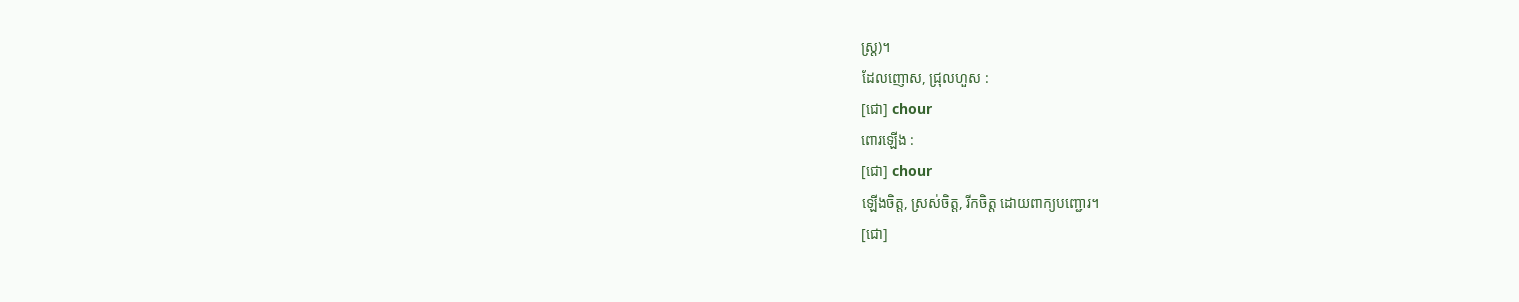ស្ត្រ)។
ដែលញោស, ជ្រុលហួស :
[ជោ] chour
ពោរឡើង :
[ជោ] chour
ឡើងចិត្ត, ស្រស់ចិត្ត, រីកចិត្ត ដោយពាក្យបញ្ជោរ។
[ជោ]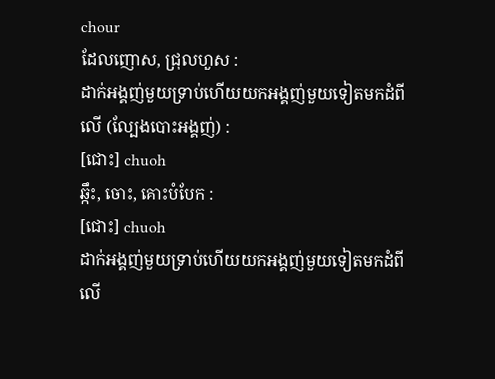chour
ដែលញោស, ជ្រុលហួស :
ដាក់អង្គញ់មួយទ្រាប់ហើយយកអង្គញ់មួយទៀតមកដំពីលើ (ល្បែងបោះអង្គញ់) :
[ជោះ] chuoh
ឆ្កឹះ, ចោះ, គោះបំបែក :
[ជោះ] chuoh
ដាក់អង្គញ់មួយទ្រាប់ហើយយកអង្គញ់មួយទៀតមកដំពីលើ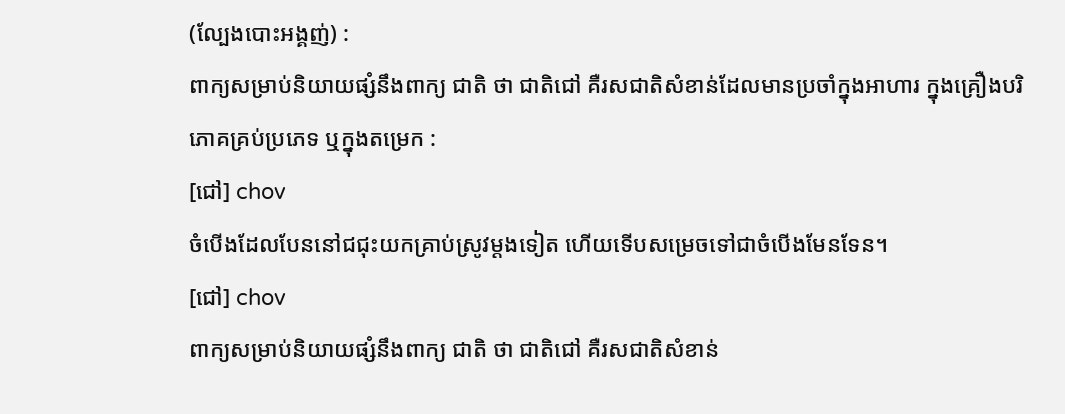(ល្បែងបោះអង្គញ់) :
ពាក្យសម្រាប់និយាយផ្សំនឹងពាក្យ ជាតិ ថា ជាតិជៅ គឺរសជាតិសំខាន់ដែលមានប្រចាំក្នុងអាហារ ក្នុងគ្រឿងបរិភោគគ្រប់ប្រភេទ ឬក្នុងតម្រេក :
[ជៅ] chov
ចំបើងដែលបែននៅជជុះយកគ្រាប់ស្រូវម្ដងទៀត ហើយទើបសម្រេចទៅជាចំបើងមែនទែន។
[ជៅ] chov
ពាក្យសម្រាប់និយាយផ្សំនឹងពាក្យ ជាតិ ថា ជាតិជៅ គឺរសជាតិសំខាន់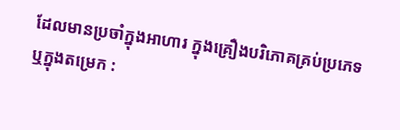ដែលមានប្រចាំក្នុងអាហារ ក្នុងគ្រឿងបរិភោគគ្រប់ប្រភេទ ឬក្នុងតម្រេក :